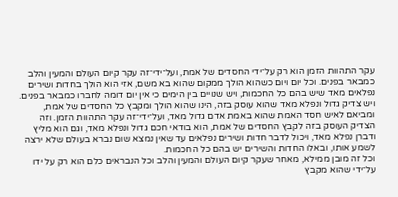עקר התהוות הזמן הוא רק על־ידי החסדים של אמת, ועל־ידי־זה עקר קיום העולם והמעין והלב כמבאר בפנים. וכל יום ויום כשהוא הולך ממקום שהוא בא משם, אזי הוא הולך בחדות ושירים נפלאים מאד שיש בהם כל החכמות, ויש שנויים בין הימים כי אין יום דומה לחברו כמבאר בפנים. ויש צדיק גדול ונפלא מאד שהוא עוסק בזה, הינו שהוא הולך ומקבץ כל החסדים של אמת, ומביאם לאיש חסד האמת שהוא באמת אדם גדול מאד, ועל־ידי־זה עקר התהוות הזמן. וזה הצדיק העוסק בזה לקבץ החסדים של אמת, הוא בודאי חכם גדול ונפלא מאד, וגם הוא מליץ ודברן נפלא מאד, ויכול לדבר חדות ושירים נפלאים עד שאין נמצא שום נברא בעולם שלא ירצה לשמע אותו, ובאלו החדות והשירים יש בהם כל החכמות.
וכל זה מובן ממילא, מאחר שעקר קיום העולם והמעין והלב וכל הנבראים כלם הוא רק על ידו על־ידי שהוא מקבץ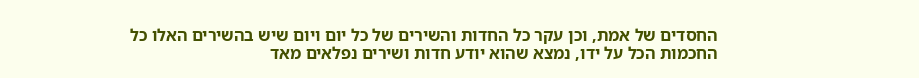החסדים של אמת, וכן עקר כל החדות והשירים של כל יום ויום שיש בהשירים האלו כל החכמות הכל על ידו, נמצא שהוא יודע חדות ושירים נפלאים מאד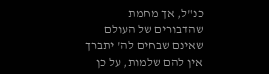כנ"ל, אך מחמת שהדבורים של העולם שאינם שבחים לה' יתברך אין להם שלמות, על כן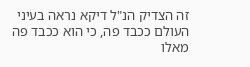זה הצדיק הנ"ל דיקא נראה בעיני העולם ככבד פה, כי הוא ככבד פה מאלו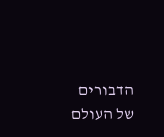הדבורים של העולם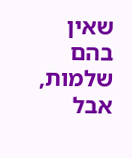שאין בהם שלמות, אבל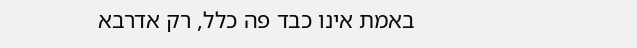באמת אינו כבד פה כלל, רק אדרבא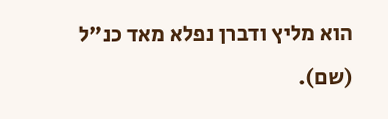הוא מליץ ודברן נפלא מאד כנ"ל (שם).